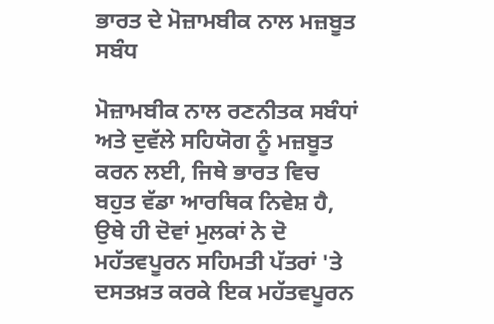ਭਾਰਤ ਦੇ ਮੋਜ਼ਾਮਬੀਕ ਨਾਲ ਮਜ਼ਬੂਤ ਸਬੰਧ

ਮੋਜ਼ਾਮਬੀਕ ਨਾਲ ਰਣਨੀਤਕ ਸਬੰਧਾਂ ਅਤੇ ਦੁਵੱਲੇ ਸਹਿਯੋਗ ਨੂੰ ਮਜ਼ਬੂਤ ਕਰਨ ਲਈ, ਜਿਥੇ ਭਾਰਤ ਵਿਚ ਬਹੁਤ ਵੱਡਾ ਆਰਥਿਕ ਨਿਵੇਸ਼ ਹੈ, ਉਥੇ ਹੀ ਦੋਵਾਂ ਮੁਲਕਾਂ ਨੇ ਦੋ ਮਹੱਤਵਪੂਰਨ ਸਹਿਮਤੀ ਪੱਤਰਾਂ 'ਤੇ ਦਸਤਖ਼ਤ ਕਰਕੇ ਇਕ ਮਹੱਤਵਪੂਰਨ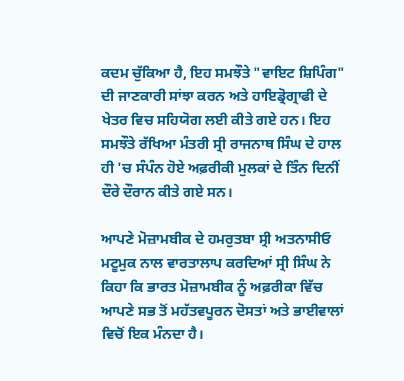ਕਦਮ ਚੁੱਕਿਆ ਹੈ, ਇਹ ਸਮਝੌਤੇ "ਵਾਇਟ ਸ਼ਿਪਿੰਗ" ਦੀ ਜਾਣਕਾਰੀ ਸਾਂਝਾ ਕਰਨ ਅਤੇ ਹਾਇਡ੍ਰੋਗ੍ਰਾਫੀ ਦੇ ਖੇਤਰ ਵਿਚ ਸਹਿਯੋਗ ਲਈ ਕੀਤੇ ਗਏ ਹਨ। ਇਹ ਸਮਝੌਤੇ ਰੱਖਿਆ ਮੰਤਰੀ ਸ੍ਰੀ ਰਾਜਨਾਥ ਸਿੰਘ ਦੇ ਹਾਲ ਹੀ 'ਚ ਸੰਪੰਨ ਹੋਏ ਅਫ਼ਰੀਕੀ ਮੁਲਕਾਂ ਦੇ ਤਿੰਨ ਦਿਨੀਂ ਦੌਰੇ ਦੌਰਾਨ ਕੀਤੇ ਗਏ ਸਨ।

ਆਪਣੇ ਮੋਜ਼ਾਮਬੀਕ ਦੇ ਹਮਰੁਤਬਾ ਸ੍ਰੀ ਅਤਨਾਸੀਓ ਮਟੂਮੁਕ ਨਾਲ ਵਾਰਤਾਲਾਪ ਕਰਦਿਆਂ ਸ੍ਰੀ ਸਿੰਘ ਨੇ ਕਿਹਾ ਕਿ ਭਾਰਤ ਮੋਜ਼ਾਮਬੀਕ ਨੂੰ ਅਫ਼ਰੀਕਾ ਵਿੱਚ ਆਪਣੇ ਸਭ ਤੋਂ ਮਹੱਤਵਪੂਰਨ ਦੋਸਤਾਂ ਅਤੇ ਭਾਈਵਾਲਾਂ ਵਿਚੋਂ ਇਕ ਮੰਨਦਾ ਹੈ।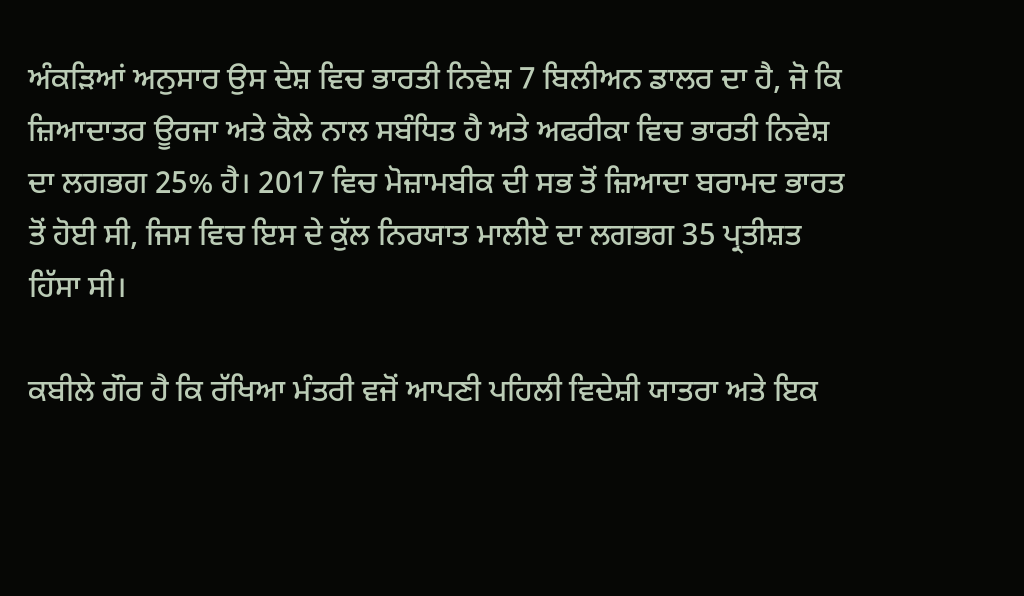ਅੰਕੜਿਆਂ ਅਨੁਸਾਰ ਉਸ ਦੇਸ਼ ਵਿਚ ਭਾਰਤੀ ਨਿਵੇਸ਼ 7 ਬਿਲੀਅਨ ਡਾਲਰ ਦਾ ਹੈ, ਜੋ ਕਿ ਜ਼ਿਆਦਾਤਰ ਊਰਜਾ ਅਤੇ ਕੋਲੇ ਨਾਲ ਸਬੰਧਿਤ ਹੈ ਅਤੇ ਅਫਰੀਕਾ ਵਿਚ ਭਾਰਤੀ ਨਿਵੇਸ਼ ਦਾ ਲਗਭਗ 25% ਹੈ। 2017 ਵਿਚ ਮੋਜ਼ਾਮਬੀਕ ਦੀ ਸਭ ਤੋਂ ਜ਼ਿਆਦਾ ਬਰਾਮਦ ਭਾਰਤ ਤੋਂ ਹੋਈ ਸੀ, ਜਿਸ ਵਿਚ ਇਸ ਦੇ ਕੁੱਲ ਨਿਰਯਾਤ ਮਾਲੀਏ ਦਾ ਲਗਭਗ 35 ਪ੍ਰਤੀਸ਼ਤ ਹਿੱਸਾ ਸੀ।

ਕਬੀਲੇ ਗੌਰ ਹੈ ਕਿ ਰੱਖਿਆ ਮੰਤਰੀ ਵਜੋਂ ਆਪਣੀ ਪਹਿਲੀ ਵਿਦੇਸ਼ੀ ਯਾਤਰਾ ਅਤੇ ਇਕ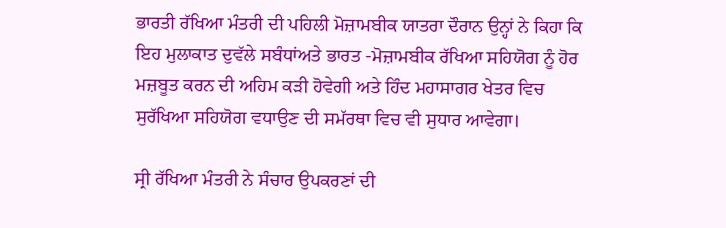ਭਾਰਤੀ ਰੱਖਿਆ ਮੰਤਰੀ ਦੀ ਪਹਿਲੀ ਮੋਜ਼ਾਮਬੀਕ ਯਾਤਰਾ ਦੌਰਾਨ ਉਨ੍ਹਾਂ ਨੇ ਕਿਹਾ ਕਿ ਇਹ ਮੁਲਾਕਾਤ ਦੁਵੱਲੇ ਸਬੰਧਾਂਅਤੇ ਭਾਰਤ -ਮੋਜ਼ਾਮਬੀਕ ਰੱਖਿਆ ਸਹਿਯੋਗ ਨੂੰ ਹੋਰ ਮਜ਼ਬੂਤ ਕਰਨ ਦੀ ਅਹਿਮ ਕੜੀ ਹੋਵੇਗੀ ਅਤੇ ਹਿੰਦ ਮਹਾਸਾਗਰ ਖੇਤਰ ਵਿਚ ਸੁਰੱਖਿਆ ਸਹਿਯੋਗ ਵਧਾਉਣ ਦੀ ਸਮੱਰਥਾ ਵਿਚ ਵੀ ਸੁਧਾਰ ਆਵੇਗਾ।

ਸ੍ਰੀ ਰੱਖਿਆ ਮੰਤਰੀ ਨੇ ਸੰਚਾਰ ਉਪਕਰਣਾਂ ਦੀ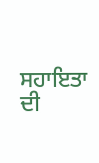ਸਹਾਇਤਾ ਦੀ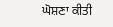ਘੋਸ਼ਣਾ ਕੀਤੀ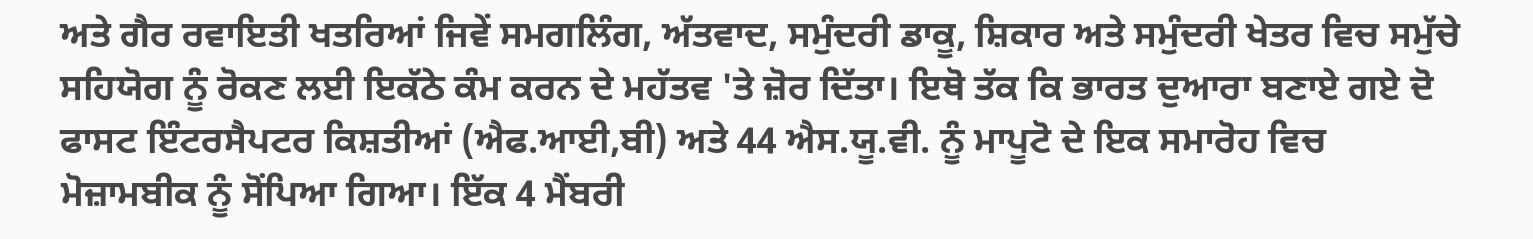ਅਤੇ ਗੈਰ ਰਵਾਇਤੀ ਖਤਰਿਆਂ ਜਿਵੇਂ ਸਮਗਲਿੰਗ, ਅੱਤਵਾਦ, ਸਮੁੰਦਰੀ ਡਾਕੂ, ਸ਼ਿਕਾਰ ਅਤੇ ਸਮੁੰਦਰੀ ਖੇਤਰ ਵਿਚ ਸਮੁੱਚੇ ਸਹਿਯੋਗ ਨੂੰ ਰੋਕਣ ਲਈ ਇਕੱਠੇ ਕੰਮ ਕਰਨ ਦੇ ਮਹੱਤਵ 'ਤੇ ਜ਼ੋਰ ਦਿੱਤਾ। ਇਥੋ ਤੱਕ ਕਿ ਭਾਰਤ ਦੁਆਰਾ ਬਣਾਏ ਗਏ ਦੋ ਫਾਸਟ ਇੰਟਰਸੈਪਟਰ ਕਿਸ਼ਤੀਆਂ (ਐਫ.ਆਈ,ਬੀ) ਅਤੇ 44 ਐਸ.ਯੂ.ਵੀ. ਨੂੰ ਮਾਪੂਟੋ ਦੇ ਇਕ ਸਮਾਰੋਹ ਵਿਚ ਮੋਜ਼ਾਮਬੀਕ ਨੂੰ ਸੋਂਪਿਆ ਗਿਆ। ਇੱਕ 4 ਮੈਂਬਰੀ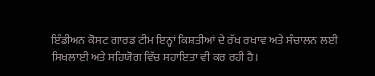ਇੰਡੀਅਨ ਕੋਸਟ ਗਾਰਡ ਟੀਮ ਇਨ੍ਹਾਂ ਕਿਸ਼ਤੀਆਂ ਦੇ ਰੱਖ ਰਖਾਵ ਅਤੇ ਸੰਚਾਲਨ ਲਈ ਸਿਖਲਾਈ ਅਤੇ ਸਹਿਯੋਗ ਵਿੱਚ ਸਹਾਇਤਾ ਵੀ ਕਰ ਰਹੀ ਹੈ।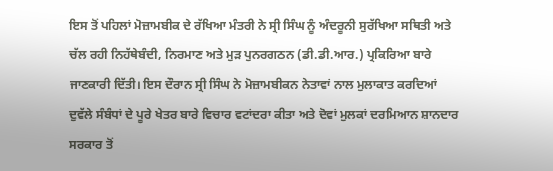ਇਸ ਤੋਂ ਪਹਿਲਾਂ ਮੋਜ਼ਾਮਬੀਕ ਦੇ ਰੱਖਿਆ ਮੰਤਰੀ ਨੇ ਸ੍ਰੀ ਸਿੰਘ ਨੂੰ ਅੰਦਰੂਨੀ ਸੁਰੱਖਿਆ ਸਥਿਤੀ ਅਤੇ ਚੱਲ ਰਹੀ ਨਿਹੱਥੇਬੰਦੀ, ਨਿਰਮਾਣ ਅਤੇ ਮੁੜ ਪੁਨਰਗਠਨ (ਡੀ.ਡੀ.ਆਰ.) ਪ੍ਰਕਿਰਿਆ ਬਾਰੇ ਜਾਣਕਾਰੀ ਦਿੱਤੀ। ਇਸ ਦੌਰਾਨ ਸ੍ਰੀ ਸਿੰਘ ਨੇ ਮੋਜ਼ਾਮਬੀਕਨ ਨੇਤਾਵਾਂ ਨਾਲ ਮੁਲਾਕਾਤ ਕਰਦਿਆਂ ਦੁਵੱਲੇ ਸੰਬੰਧਾਂ ਦੇ ਪੂਰੇ ਖੇਤਰ ਬਾਰੇ ਵਿਚਾਰ ਵਟਾਂਦਰਾ ਕੀਤਾ ਅਤੇ ਦੋਵਾਂ ਮੁਲਕਾਂ ਦਰਮਿਆਨ ਸ਼ਾਨਦਾਰ ਸਰਕਾਰ ਤੋਂ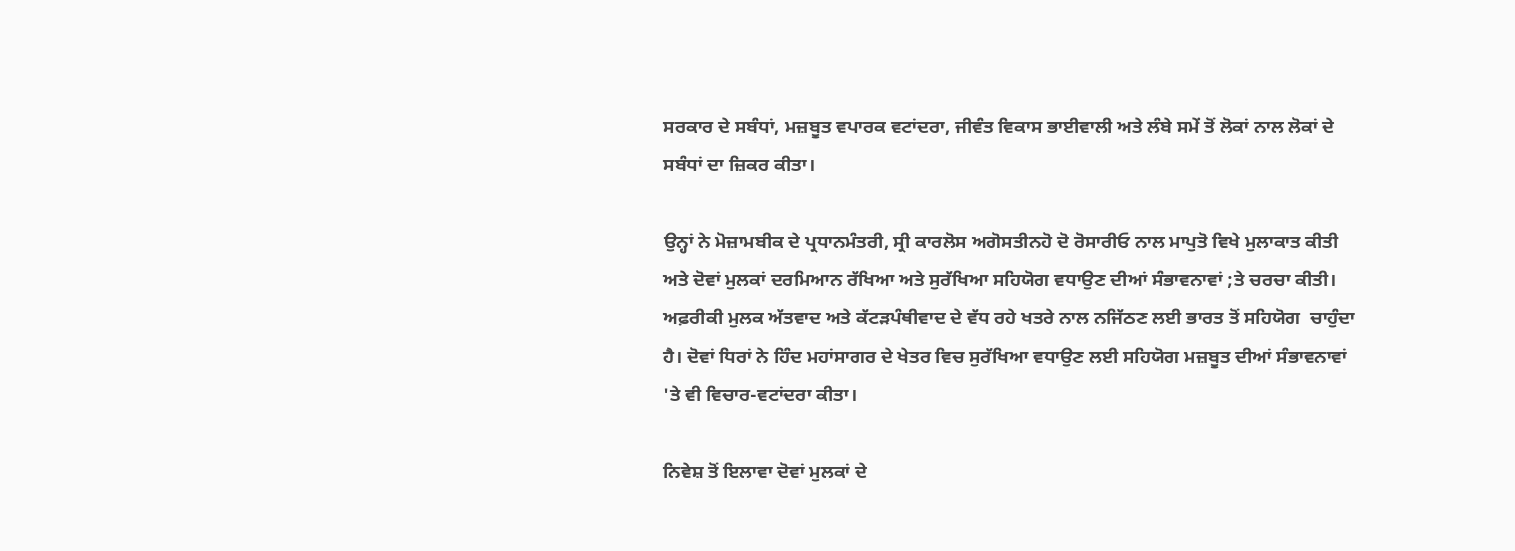ਸਰਕਾਰ ਦੇ ਸਬੰਧਾਂ, ਮਜ਼ਬੂਤ ਵਪਾਰਕ ਵਟਾਂਦਰਾ, ਜੀਵੰਤ ਵਿਕਾਸ ਭਾਈਵਾਲੀ ਅਤੇ ਲੰਬੇ ਸਮੇਂ ਤੋਂ ਲੋਕਾਂ ਨਾਲ ਲੋਕਾਂ ਦੇ ਸਬੰਧਾਂ ਦਾ ਜ਼ਿਕਰ ਕੀਤਾ।

ਉਨ੍ਹਾਂ ਨੇ ਮੋਜ਼ਾਮਬੀਕ ਦੇ ਪ੍ਰਧਾਨਮੰਤਰੀ, ਸ੍ਰੀ ਕਾਰਲੋਸ ਅਗੋਸਤੀਨਹੋ ਦੋ ਰੋਸਾਰੀਓ ਨਾਲ ਮਾਪੁਤੋ ਵਿਖੇ ਮੁਲਾਕਾਤ ਕੀਤੀ ਅਤੇ ਦੋਵਾਂ ਮੁਲਕਾਂ ਦਰਮਿਆਨ ਰੱਖਿਆ ਅਤੇ ਸੁਰੱਖਿਆ ਸਹਿਯੋਗ ਵਧਾਉਣ ਦੀਆਂ ਸੰਭਾਵਨਾਵਾਂ ;ਤੇ ਚਰਚਾ ਕੀਤੀ। ਅਫ਼ਰੀਕੀ ਮੁਲਕ ਅੱਤਵਾਦ ਅਤੇ ਕੱਟੜਪੰਥੀਵਾਦ ਦੇ ਵੱਧ ਰਹੇ ਖਤਰੇ ਨਾਲ ਨਜਿੱਠਣ ਲਈ ਭਾਰਤ ਤੋਂ ਸਹਿਯੋਗ  ਚਾਹੁੰਦਾ ਹੈ। ਦੋਵਾਂ ਧਿਰਾਂ ਨੇ ਹਿੰਦ ਮਹਾਂਸਾਗਰ ਦੇ ਖੇਤਰ ਵਿਚ ਸੁਰੱਖਿਆ ਵਧਾਉਣ ਲਈ ਸਹਿਯੋਗ ਮਜ਼ਬੂਤ ਦੀਆਂ ਸੰਭਾਵਨਾਵਾਂ 'ਤੇ ਵੀ ਵਿਚਾਰ-ਵਟਾਂਦਰਾ ਕੀਤਾ।

ਨਿਵੇਸ਼ ਤੋਂ ਇਲਾਵਾ ਦੋਵਾਂ ਮੁਲਕਾਂ ਦੇ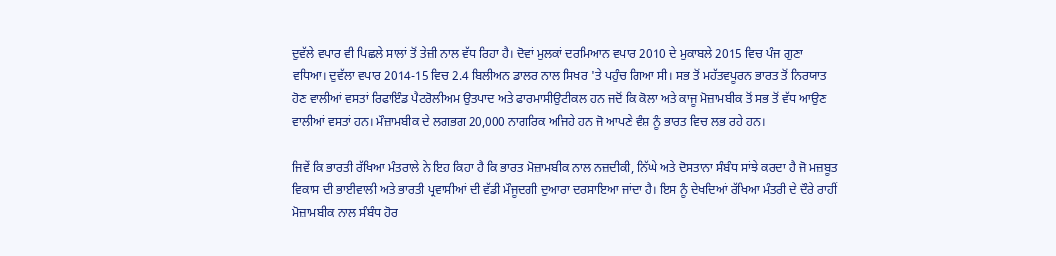ਦੁਵੱਲੇ ਵਪਾਰ ਵੀ ਪਿਛਲੇ ਸਾਲਾਂ ਤੋਂ ਤੇਜ਼ੀ ਨਾਲ ਵੱਧ ਰਿਹਾ ਹੈ। ਦੋਵਾਂ ਮੁਲਕਾਂ ਦਰਮਿਆਨ ਵਪਾਰ 2010 ਦੇ ਮੁਕਾਬਲੇ 2015 ਵਿਚ ਪੰਜ ਗੁਣਾ ਵਧਿਆ। ਦੁਵੱਲਾ ਵਪਾਰ 2014-15 ਵਿਚ 2.4 ਬਿਲੀਅਨ ਡਾਲਰ ਨਾਲ ਸਿਖਰ 'ਤੇ ਪਹੁੰਚ ਗਿਆ ਸੀ। ਸਭ ਤੋਂ ਮਹੱਤਵਪੂਰਨ ਭਾਰਤ ਤੋਂ ਨਿਰਯਾਤ ਹੋਣ ਵਾਲੀਆਂ ਵਸਤਾਂ ਰਿਫਾਇੰਡ ਪੈਟਰੋਲੀਅਮ ਉਤਪਾਦ ਅਤੇ ਫਾਰਮਾਸੀਉਟੀਕਲ ਹਨ ਜਦੋਂ ਕਿ ਕੋਲਾ ਅਤੇ ਕਾਜੂ ਮੋਜ਼ਾਮਬੀਕ ਤੋਂ ਸਭ ਤੋਂ ਵੱਧ ਆਉਣ ਵਾਲੀਆਂ ਵਸਤਾਂ ਹਨ। ਮੌਜ਼ਾਮਬੀਕ ਦੇ ਲਗਭਗ 20,000 ਨਾਗਰਿਕ ਅਜਿਹੇ ਹਨ ਜੋ ਆਪਣੇ ਵੰਸ਼ ਨੂੰ ਭਾਰਤ ਵਿਚ ਲਭ ਰਹੇ ਹਨ।

ਜਿਵੇਂ ਕਿ ਭਾਰਤੀ ਰੱਖਿਆ ਮੰਤਰਾਲੇ ਨੇ ਇਹ ਕਿਹਾ ਹੈ ਕਿ ਭਾਰਤ ਮੋਜ਼ਾਮਬੀਕ ਨਾਲ ਨਜ਼ਦੀਕੀ, ਨਿੱਘੇ ਅਤੇ ਦੋਸਤਾਨਾ ਸੰਬੰਧ ਸਾਂਝੇ ਕਰਦਾ ਹੈ ਜੋ ਮਜ਼ਬੂਤ ਵਿਕਾਸ ਦੀ ਭਾਈਵਾਲੀ ਅਤੇ ਭਾਰਤੀ ਪ੍ਰਵਾਸੀਆਂ ਦੀ ਵੱਡੀ ਮੌਜੂਦਗੀ ਦੁਆਰਾ ਦਰਸਾਇਆ ਜਾਂਦਾ ਹੈ। ਇਸ ਨੂੰ ਦੇਖਦਿਆਂ ਰੱਖਿਆ ਮੰਤਰੀ ਦੇ ਦੌਰੇ ਰਾਹੀਂ ਮੋਜ਼ਾਮਬੀਕ ਨਾਲ ਸੰਬੰਧ ਹੋਰ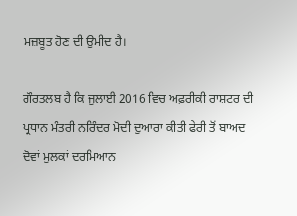ਮਜ਼ਬੂਤ ਹੋਣ ਦੀ ਉਮੀਦ ਹੈ।

ਗੌਰਤਲਬ ਹੈ ਕਿ ਜੁਲਾਈ 2016 ਵਿਚ ਅਫ਼ਰੀਕੀ ਰਾਸ਼ਟਰ ਦੀ ਪ੍ਰਧਾਨ ਮੰਤਰੀ ਨਰਿੰਦਰ ਮੋਦੀ ਦੁਆਰਾ ਕੀਤੀ ਫੇਰੀ ਤੋਂ ਬਾਅਦ ਦੋਵਾਂ ਮੁਲਕਾਂ ਦਰਮਿਆਨ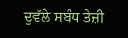ਦੁਵੱਲੇ ਸਬੰਧ ਤੇਜ਼ੀ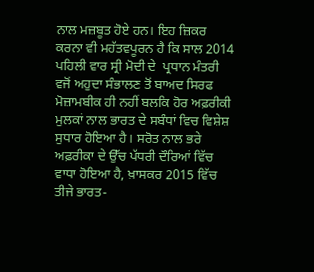ਨਾਲ ਮਜ਼ਬੂਤ ਹੋਏ ਹਨ। ਇਹ ਜ਼ਿਕਰ ਕਰਨਾ ਵੀ ਮਹੱਤਵਪੂਰਨ ਹੈ ਕਿ ਸਾਲ 2014 ਪਹਿਲੀ ਵਾਰ ਸ੍ਰੀ ਮੋਦੀ ਦੇ  ਪ੍ਰਧਾਨ ਮੰਤਰੀ ਵਜੋਂ ਅਹੁਦਾ ਸੰਭਾਲਣ ਤੋਂ ਬਾਅਦ ਸਿਰਫ ਮੋਜ਼ਾਮਬੀਕ ਹੀ ਨਹੀਂ ਬਲਕਿ ਹੋਰ ਅਫ਼ਰੀਕੀ ਮੁਲਕਾਂ ਨਾਲ ਭਾਰਤ ਦੇ ਸਬੰਧਾਂ ਵਿਚ ਵਿਸ਼ੇਸ਼ ਸੁਧਾਰ ਹੋਇਆ ਹੈ। ਸਰੋਤ ਨਾਲ ਭਰੇ ਅਫ਼ਰੀਕਾ ਦੇ ਉੱਚ ਪੱਧਰੀ ਦੌਰਿਆਂ ਵਿੱਚ ਵਾਧਾ ਹੋਇਆ ਹੈ, ਖ਼ਾਸਕਰ 2015 ਵਿੱਚ ਤੀਜੇ ਭਾਰਤ-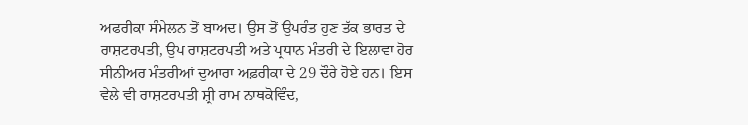ਅਫਰੀਕਾ ਸੰਮੇਲਨ ਤੋਂ ਬਾਅਦ। ਉਸ ਤੋਂ ਉਪਰੰਤ ਹੁਣ ਤੱਕ ਭਾਰਤ ਦੇ ਰਾਸ਼ਟਰਪਤੀ, ਉਪ ਰਾਸ਼ਟਰਪਤੀ ਅਤੇ ਪ੍ਰਧਾਨ ਮੰਤਰੀ ਦੇ ਇਲਾਵਾ ਹੋਰ ਸੀਨੀਅਰ ਮੰਤਰੀਆਂ ਦੁਆਰਾ ਅਫ਼ਰੀਕਾ ਦੇ 29 ਦੌਰੇ ਹੋਏ ਹਨ। ਇਸ ਵੇਲੇ ਵੀ ਰਾਸ਼ਟਰਪਤੀ ਸ਼੍ਰੀ ਰਾਮ ਨਾਥਕੋਵਿੰਦ,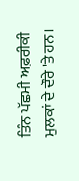ਤਿੰਨ ਪੱਛਮੀ ਅਫ਼ਰੀਕੀ ਮੁਲਕਾਂ ਦੇ ਦੌਰੇ 'ਤੇ ਹਨ।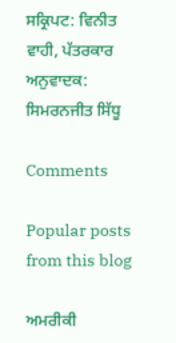ਸਕ੍ਰਿਪਟ: ਵਿਨੀਤ ਵਾਹੀ, ਪੱਤਰਕਾਰ
ਅਨੁਵਾਦਕ: ਸਿਮਰਨਜੀਤ ਸਿੱਧੂ

Comments

Popular posts from this blog

ਅਮਰੀਕੀ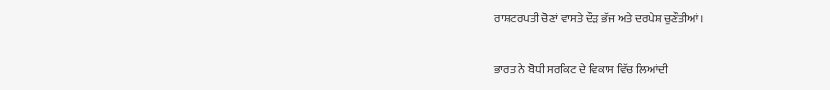ਰਾਸ਼ਟਰਪਤੀ ਚੋਣਾਂ ਵਾਸਤੇ ਦੌੜ ਭੱਜ ਅਤੇ ਦਰਪੇਸ਼ ਚੁਣੌਤੀਆਂ।

ਭਾਰਤ ਨੇ ਬੋਧੀ ਸਰਕਿਟ ਦੇ ਵਿਕਾਸ ਵਿੱਚ ਲਿਆਂਦੀ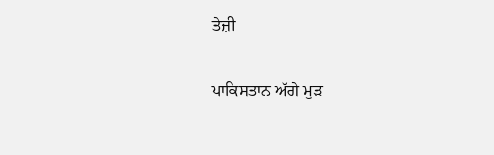ਤੇਜ਼ੀ

ਪਾਕਿਸਤਾਨ ਅੱਗੇ ਮੁੜ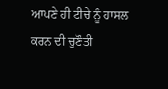ਆਪਣੇ ਹੀ ਟੀਚੇ ਨੂੰ ਹਾਸਲ ਕਰਨ ਦੀ ਚੁਣੌਤੀ